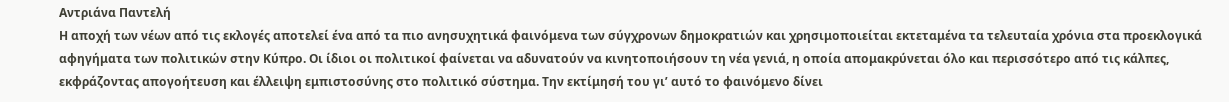Αντριάνα Παντελή
Η αποχή των νέων από τις εκλογές αποτελεί ένα από τα πιο ανησυχητικά φαινόμενα των σύγχρονων δημοκρατιών και χρησιμοποιείται εκτεταμένα τα τελευταία χρόνια στα προεκλογικά αφηγήματα των πολιτικών στην Κύπρο. Οι ίδιοι οι πολιτικοί φαίνεται να αδυνατούν να κινητοποιήσουν τη νέα γενιά, η οποία απομακρύνεται όλο και περισσότερο από τις κάλπες, εκφράζοντας απογοήτευση και έλλειψη εμπιστοσύνης στο πολιτικό σύστημα. Την εκτίμησή του γι’ αυτό το φαινόμενο δίνει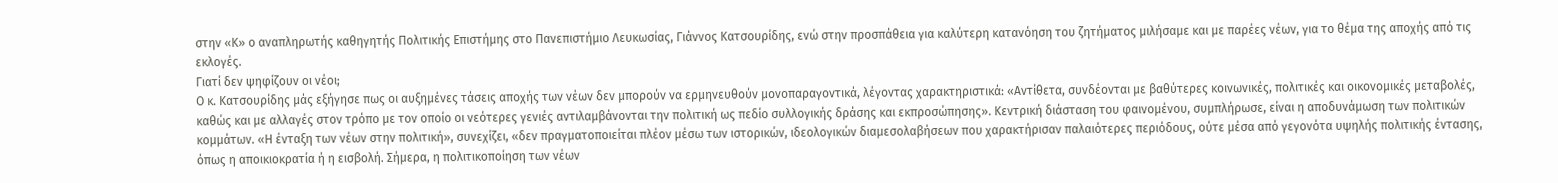στην «Κ» ο αναπληρωτής καθηγητής Πολιτικής Επιστήμης στο Πανεπιστήμιο Λευκωσίας, Γιάννος Κατσουρίδης, ενώ στην προσπάθεια για καλύτερη κατανόηση του ζητήματος μιλήσαμε και με παρέες νέων, για το θέμα της αποχής από τις εκλογές.
Γιατί δεν ψηφίζουν οι νέοι;
Ο κ. Κατσουρίδης μάς εξήγησε πως οι αυξημένες τάσεις αποχής των νέων δεν μπορούν να ερμηνευθούν μονοπαραγοντικά, λέγοντας χαρακτηριστικά: «Αντίθετα, συνδέονται με βαθύτερες κοινωνικές, πολιτικές και οικονομικές μεταβολές, καθώς και με αλλαγές στον τρόπο με τον οποίο οι νεότερες γενιές αντιλαμβάνονται την πολιτική ως πεδίο συλλογικής δράσης και εκπροσώπησης». Κεντρική διάσταση του φαινομένου, συμπλήρωσε, είναι η αποδυνάμωση των πολιτικών κομμάτων. «Η ένταξη των νέων στην πολιτική», συνεχίζει, «δεν πραγματοποιείται πλέον μέσω των ιστορικών, ιδεολογικών διαμεσολαβήσεων που χαρακτήρισαν παλαιότερες περιόδους, ούτε μέσα από γεγονότα υψηλής πολιτικής έντασης, όπως η αποικιοκρατία ή η εισβολή. Σήμερα, η πολιτικοποίηση των νέων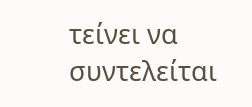τείνει να συντελείται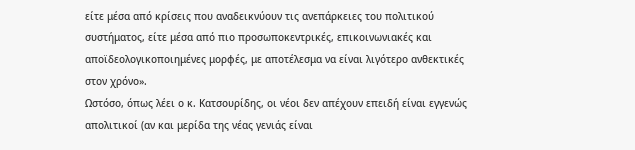είτε μέσα από κρίσεις που αναδεικνύουν τις ανεπάρκειες του πολιτικού συστήματος, είτε μέσα από πιο προσωποκεντρικές, επικοινωνιακές και αποϊδεολογικοποιημένες μορφές, με αποτέλεσμα να είναι λιγότερο ανθεκτικές στον χρόνο».
Ωστόσο, όπως λέει ο κ. Κατσουρίδης, οι νέοι δεν απέχουν επειδή είναι εγγενώς απολιτικοί (αν και μερίδα της νέας γενιάς είναι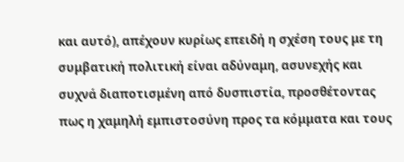και αυτό), απέχουν κυρίως επειδή η σχέση τους με τη συμβατική πολιτική είναι αδύναμη, ασυνεχής και συχνά διαποτισμένη από δυσπιστία, προσθέτοντας πως η χαμηλή εμπιστοσύνη προς τα κόμματα και τους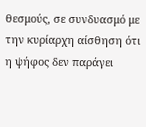θεσμούς, σε συνδυασμό με την κυρίαρχη αίσθηση ότι η ψήφος δεν παράγει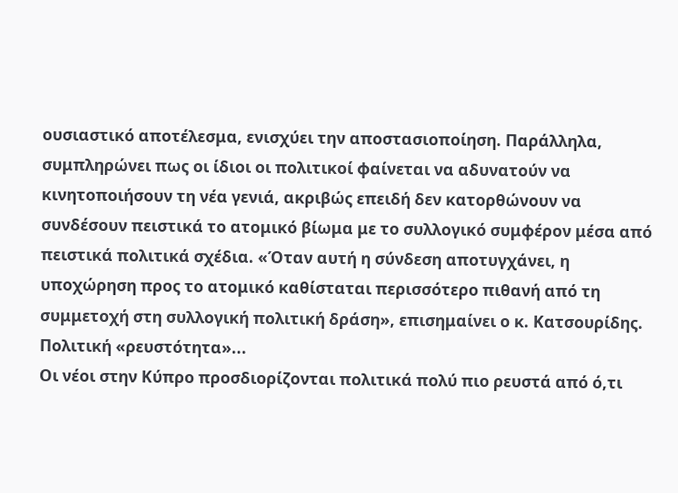ουσιαστικό αποτέλεσμα, ενισχύει την αποστασιοποίηση. Παράλληλα, συμπληρώνει πως οι ίδιοι οι πολιτικοί φαίνεται να αδυνατούν να κινητοποιήσουν τη νέα γενιά, ακριβώς επειδή δεν κατορθώνουν να συνδέσουν πειστικά το ατομικό βίωμα με το συλλογικό συμφέρον μέσα από πειστικά πολιτικά σχέδια. «Όταν αυτή η σύνδεση αποτυγχάνει, η υποχώρηση προς το ατομικό καθίσταται περισσότερο πιθανή από τη συμμετοχή στη συλλογική πολιτική δράση», επισημαίνει ο κ. Κατσουρίδης.
Πολιτική «ρευστότητα»...
Οι νέοι στην Κύπρο προσδιορίζονται πολιτικά πολύ πιο ρευστά από ό,τι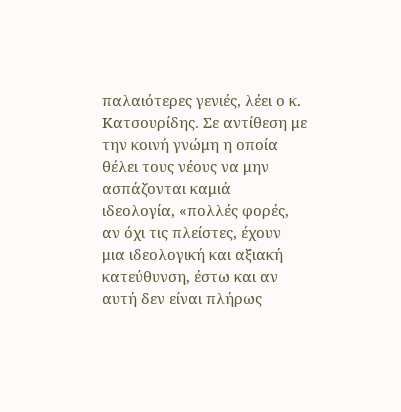παλαιότερες γενιές, λέει ο κ. Κατσουρίδης. Σε αντίθεση με την κοινή γνώμη η οποία θέλει τους νέους να μην ασπάζονται καμιά ιδεολογία, «πολλές φορές, αν όχι τις πλείστες, έχουν μια ιδεολογική και αξιακή κατεύθυνση, έστω και αν αυτή δεν είναι πλήρως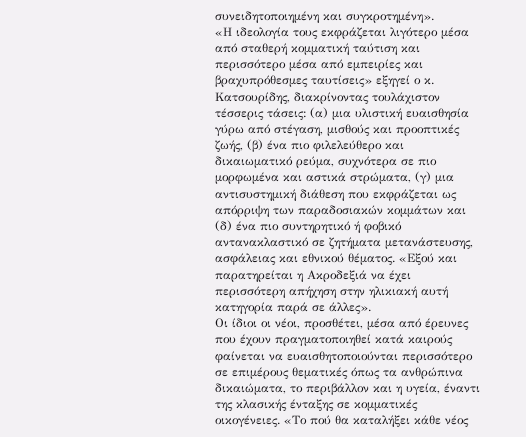συνειδητοποιημένη και συγκροτημένη».
«Η ιδεολογία τους εκφράζεται λιγότερο μέσα από σταθερή κομματική ταύτιση και περισσότερο μέσα από εμπειρίες και βραχυπρόθεσμες ταυτίσεις» εξηγεί ο κ. Κατσουρίδης, διακρίνοντας τουλάχιστον τέσσερις τάσεις: (α) μια υλιστική ευαισθησία γύρω από στέγαση, μισθούς και προοπτικές ζωής, (β) ένα πιο φιλελεύθερο και δικαιωματικό ρεύμα, συχνότερα σε πιο μορφωμένα και αστικά στρώματα, (γ) μια αντισυστημική διάθεση που εκφράζεται ως απόρριψη των παραδοσιακών κομμάτων και (δ) ένα πιο συντηρητικό ή φοβικό αντανακλαστικό σε ζητήματα μετανάστευσης, ασφάλειας και εθνικού θέματος. «Εξού και παρατηρείται η Ακροδεξιά να έχει περισσότερη απήχηση στην ηλικιακή αυτή κατηγορία παρά σε άλλες».
Οι ίδιοι οι νέοι, προσθέτει, μέσα από έρευνες που έχουν πραγματοποιηθεί κατά καιρούς φαίνεται να ευαισθητοποιούνται περισσότερο σε επιμέρους θεματικές όπως τα ανθρώπινα δικαιώματα, το περιβάλλον και η υγεία, έναντι της κλασικής ένταξης σε κομματικές οικογένειες. «Το πού θα καταλήξει κάθε νέος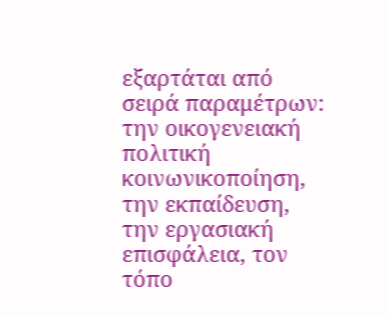εξαρτάται από σειρά παραμέτρων: την οικογενειακή πολιτική κοινωνικοποίηση, την εκπαίδευση, την εργασιακή επισφάλεια, τον τόπο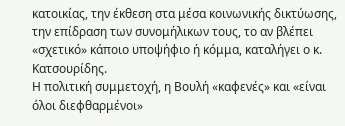κατοικίας, την έκθεση στα μέσα κοινωνικής δικτύωσης, την επίδραση των συνομήλικων τους, το αν βλέπει «σχετικό» κάποιο υποψήφιο ή κόμμα, καταλήγει ο κ. Κατσουρίδης.
Η πολιτική συμμετοχή, η Βουλή «καφενές» και «είναι όλοι διεφθαρμένοι»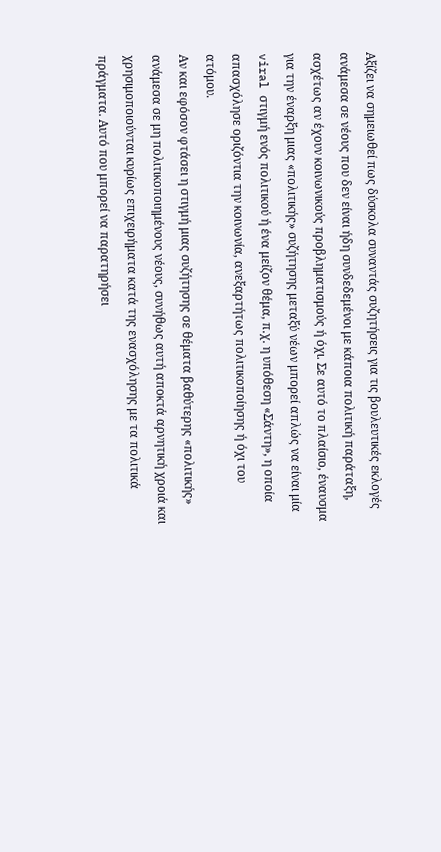Αξίζει να σημειωθεί πως δύσκολα συναντάς συζητήσεις για τις βουλευτικές εκλογές ανάμεσα σε νέους που δεν είναι ήδη συνδεδεμένοι με κάποια πολιτική παράταξη, ασχέτως αν έχουν κοινωνικούς προβληματισμούς ή όχι. Σε αυτό το πλαίσιο, έναυσμα για την έναρξη μιας «πολιτικής» συζήτησης μεταξύ νέων μπορεί απλώς να είναι μία viral στιγμή ενός πολιτικού ή ένα μείζον θέμα, π.χ. η υπόθεση «Σάντη», η οποία απασχόλησε οριζόντια την κοινωνία, ανεξαρτήτως πολιτικοποίησης ή όχι του ατόμου.
Αν και εφόσον φτάσει η στιγμή μιας συζήτησης σε θέματα βαθύτερης «πολιτικής» ανάμεσα σε μη πολιτικοποιημένους νέους, συνήθως αυτή αποκτά αρνητική χροιά και χρησιμοποιούνται κυρίως επιχειρήματα κατά της ενασχόλησης με τα πολιτικά πράγματα. Αυτό που μπορεί να παρατηρήσει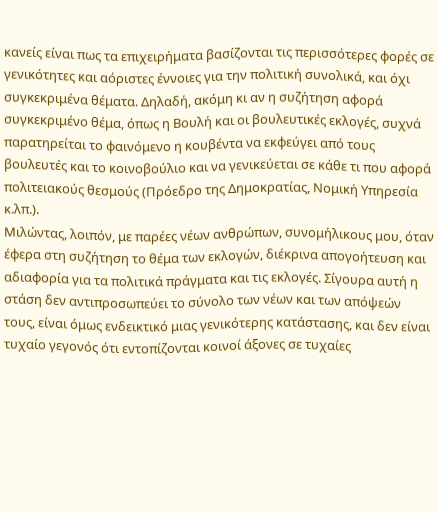κανείς είναι πως τα επιχειρήματα βασίζονται τις περισσότερες φορές σε γενικότητες και αόριστες έννοιες για την πολιτική συνολικά, και όχι συγκεκριμένα θέματα. Δηλαδή, ακόμη κι αν η συζήτηση αφορά συγκεκριμένο θέμα, όπως η Βουλή και οι βουλευτικές εκλογές, συχνά παρατηρείται το φαινόμενο η κουβέντα να εκφεύγει από τους βουλευτές και το κοινοβούλιο και να γενικεύεται σε κάθε τι που αφορά πολιτειακούς θεσμούς (Πρόεδρο της Δημοκρατίας, Νομική Υπηρεσία κ.λπ.).
Μιλώντας, λοιπόν, με παρέες νέων ανθρώπων, συνομήλικους μου, όταν έφερα στη συζήτηση το θέμα των εκλογών, διέκρινα απογοήτευση και αδιαφορία για τα πολιτικά πράγματα και τις εκλογές. Σίγουρα αυτή η στάση δεν αντιπροσωπεύει το σύνολο των νέων και των απόψεών τους, είναι όμως ενδεικτικό μιας γενικότερης κατάστασης, και δεν είναι τυχαίο γεγονός ότι εντοπίζονται κοινοί άξονες σε τυχαίες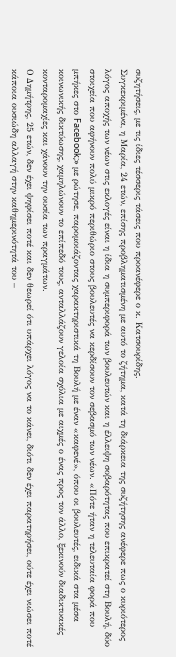συζητήσεις, με τις ίδιες τέσσερις τάσεις που προανέφερε ο κ. Κατσουρίδης.
Συγκεκριμένα, η Μαρία, 24 ετών, επίσης προβληματισμένη με αυτό το ζήτημα, κατά τη διάρκεια της συζήτησης ανέφερε πως ο κυριότερος λόγος αποχής των νέων στις εκλογές είναι η ίδια η συμπεριφορά των βουλευτών και η έλλειψη σοβαρότητας που επικρατεί στη Βουλή, δύο στοιχεία που αφήνουν πολύ μικρό περιθώριο στους βουλευτές να κερδίσουν τον σεβασμό των νέων. «Πότε ήταν η τελευταία φορά που μπήκες στο Facebook;» με ρώτησε, παρομοιάζοντας χαρακτηριστικά τη Βουλή με έναν «καφενέ», όπου οι βουλευτές, ειδικά στα μέσα κοινωνικής δικτύωσης, χαμηλώνουν το επίπεδό τους, ανταλλάζουν γελοία σχόλια με αιχμές ο ένας προς τον άλλο, ξεκινούν διαδικτυακές κονταρομαχίες και χάνουν την ουσία των πραγμάτων.
Ο Δημήτρης, 25 ετών, δεν έχει ψηφίσει ποτέ και δεν θεωρεί ότι υπάρχει λόγος να το κάνει, διότι δεν έχει παρατηρήσει, ούτε έχει νιώσει ποτέ κάποια ουσιώδη αλλαγή στην καθημερινότητά του –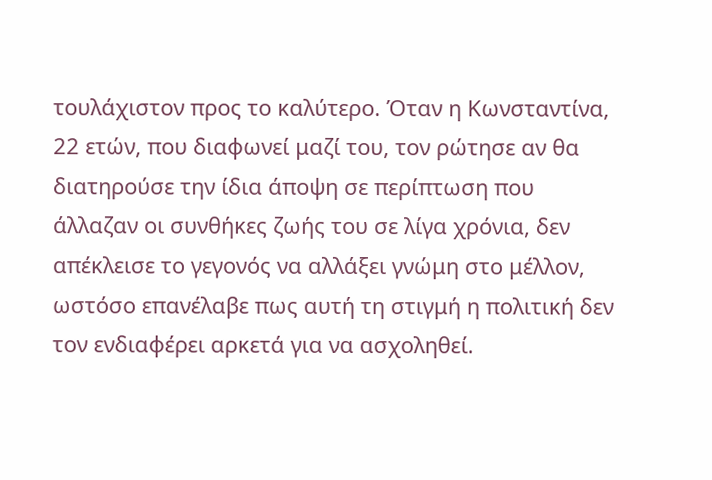τουλάχιστον προς το καλύτερο. Όταν η Κωνσταντίνα, 22 ετών, που διαφωνεί μαζί του, τον ρώτησε αν θα διατηρούσε την ίδια άποψη σε περίπτωση που άλλαζαν οι συνθήκες ζωής του σε λίγα χρόνια, δεν απέκλεισε το γεγονός να αλλάξει γνώμη στο μέλλον, ωστόσο επανέλαβε πως αυτή τη στιγμή η πολιτική δεν τον ενδιαφέρει αρκετά για να ασχοληθεί.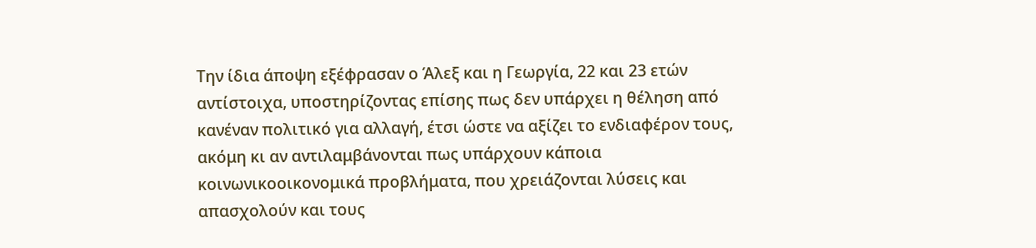Την ίδια άποψη εξέφρασαν ο Άλεξ και η Γεωργία, 22 και 23 ετών αντίστοιχα, υποστηρίζοντας επίσης πως δεν υπάρχει η θέληση από κανέναν πολιτικό για αλλαγή, έτσι ώστε να αξίζει το ενδιαφέρον τους, ακόμη κι αν αντιλαμβάνονται πως υπάρχουν κάποια κοινωνικοοικονομικά προβλήματα, που χρειάζονται λύσεις και απασχολούν και τους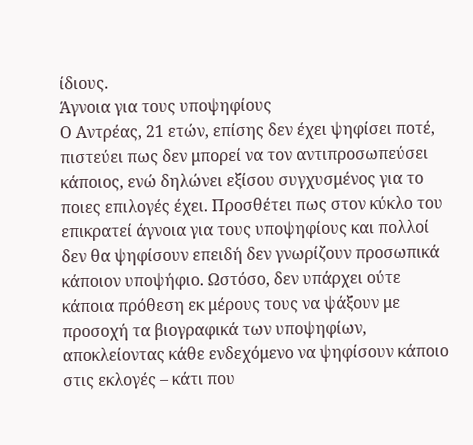ίδιους.
Άγνοια για τους υποψηφίους
Ο Αντρέας, 21 ετών, επίσης δεν έχει ψηφίσει ποτέ, πιστεύει πως δεν μπορεί να τον αντιπροσωπεύσει κάποιος, ενώ δηλώνει εξίσου συγχυσμένος για το ποιες επιλογές έχει. Προσθέτει πως στον κύκλο του επικρατεί άγνοια για τους υποψηφίους και πολλοί δεν θα ψηφίσουν επειδή δεν γνωρίζουν προσωπικά κάποιον υποψήφιο. Ωστόσο, δεν υπάρχει ούτε κάποια πρόθεση εκ μέρους τους να ψάξουν με προσοχή τα βιογραφικά των υποψηφίων, αποκλείοντας κάθε ενδεχόμενο να ψηφίσουν κάποιο στις εκλογές – κάτι που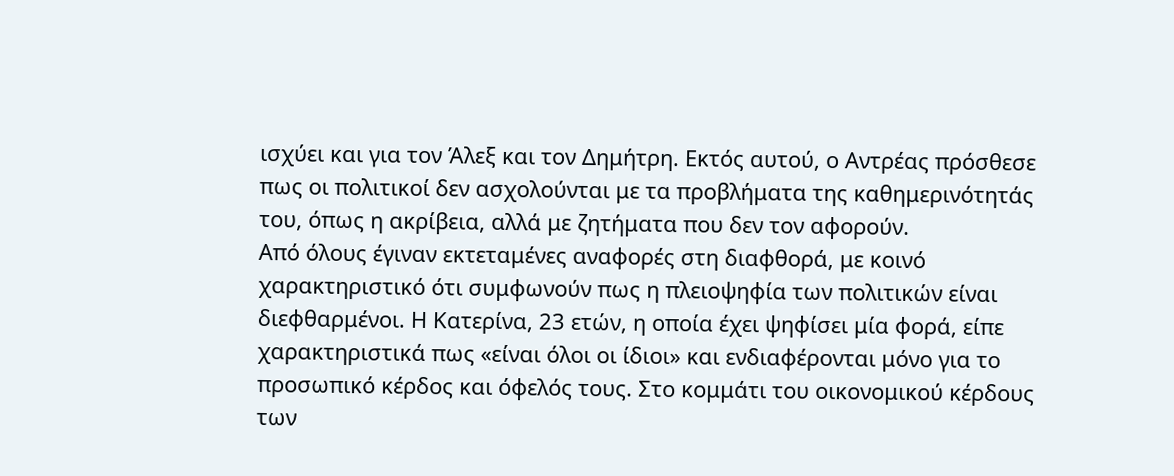ισχύει και για τον Άλεξ και τον Δημήτρη. Εκτός αυτού, ο Αντρέας πρόσθεσε πως οι πολιτικοί δεν ασχολούνται με τα προβλήματα της καθημερινότητάς του, όπως η ακρίβεια, αλλά με ζητήματα που δεν τον αφορούν.
Από όλους έγιναν εκτεταμένες αναφορές στη διαφθορά, με κοινό χαρακτηριστικό ότι συμφωνούν πως η πλειοψηφία των πολιτικών είναι διεφθαρμένοι. Η Κατερίνα, 23 ετών, η οποία έχει ψηφίσει μία φορά, είπε χαρακτηριστικά πως «είναι όλοι οι ίδιοι» και ενδιαφέρονται μόνο για το προσωπικό κέρδος και όφελός τους. Στο κομμάτι του οικονομικού κέρδους των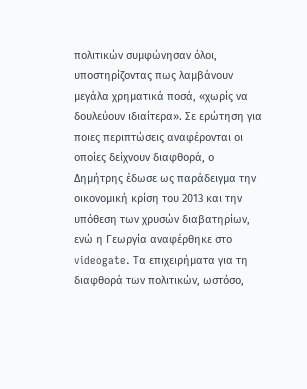πολιτικών συμφώνησαν όλοι, υποστηρίζοντας πως λαμβάνουν μεγάλα χρηματικά ποσά, «χωρίς να δουλεύουν ιδιαίτερα». Σε ερώτηση για ποιες περιπτώσεις αναφέρονται οι οποίες δείχνουν διαφθορά, ο Δημήτρης έδωσε ως παράδειγμα την οικονομική κρίση του 2013 και την υπόθεση των χρυσών διαβατηρίων, ενώ η Γεωργία αναφέρθηκε στο videogate. Τα επιχειρήματα για τη διαφθορά των πολιτικών, ωστόσο,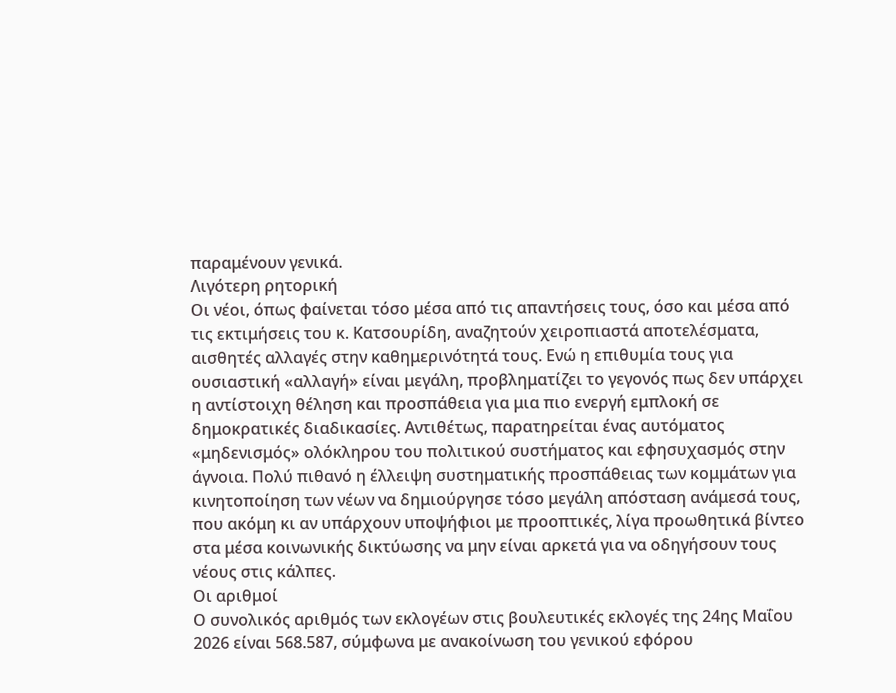παραμένουν γενικά.
Λιγότερη ρητορική
Οι νέοι, όπως φαίνεται τόσο μέσα από τις απαντήσεις τους, όσο και μέσα από τις εκτιμήσεις του κ. Κατσουρίδη, αναζητούν χειροπιαστά αποτελέσματα, αισθητές αλλαγές στην καθημερινότητά τους. Ενώ η επιθυμία τους για ουσιαστική «αλλαγή» είναι μεγάλη, προβληματίζει το γεγονός πως δεν υπάρχει η αντίστοιχη θέληση και προσπάθεια για μια πιο ενεργή εμπλοκή σε δημοκρατικές διαδικασίες. Αντιθέτως, παρατηρείται ένας αυτόματος «μηδενισμός» ολόκληρου του πολιτικού συστήματος και εφησυχασμός στην άγνοια. Πολύ πιθανό η έλλειψη συστηματικής προσπάθειας των κομμάτων για κινητοποίηση των νέων να δημιούργησε τόσο μεγάλη απόσταση ανάμεσά τους, που ακόμη κι αν υπάρχουν υποψήφιοι με προοπτικές, λίγα προωθητικά βίντεο στα μέσα κοινωνικής δικτύωσης να μην είναι αρκετά για να οδηγήσουν τους νέους στις κάλπες.
Οι αριθμοί
Ο συνολικός αριθμός των εκλογέων στις βουλευτικές εκλογές της 24ης Μαΐου 2026 είναι 568.587, σύμφωνα με ανακοίνωση του γενικού εφόρου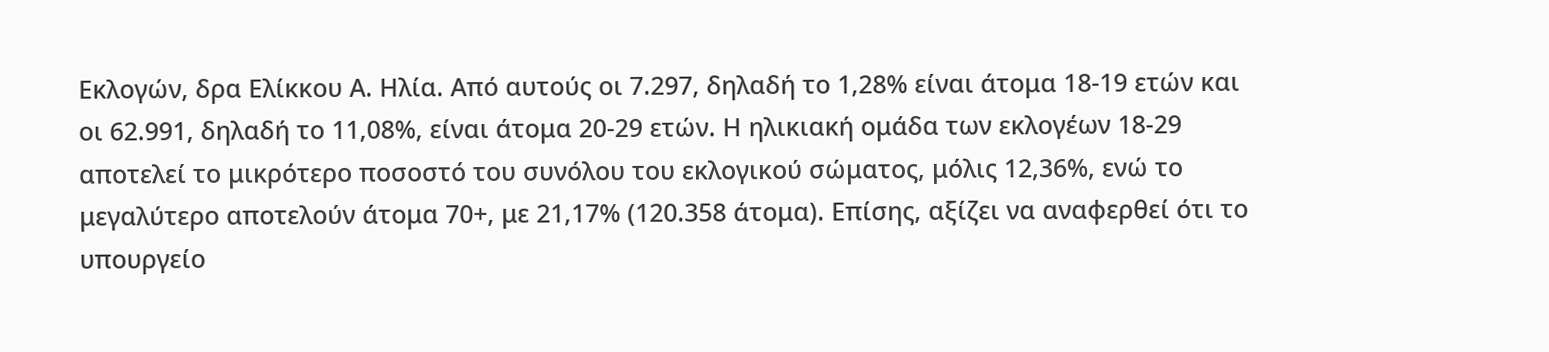Εκλογών, δρα Ελίκκου Α. Ηλία. Από αυτούς οι 7.297, δηλαδή το 1,28% είναι άτομα 18-19 ετών και οι 62.991, δηλαδή το 11,08%, είναι άτομα 20-29 ετών. Η ηλικιακή ομάδα των εκλογέων 18-29 αποτελεί το μικρότερο ποσοστό του συνόλου του εκλογικού σώματος, μόλις 12,36%, ενώ το μεγαλύτερο αποτελούν άτομα 70+, με 21,17% (120.358 άτομα). Επίσης, αξίζει να αναφερθεί ότι το υπουργείο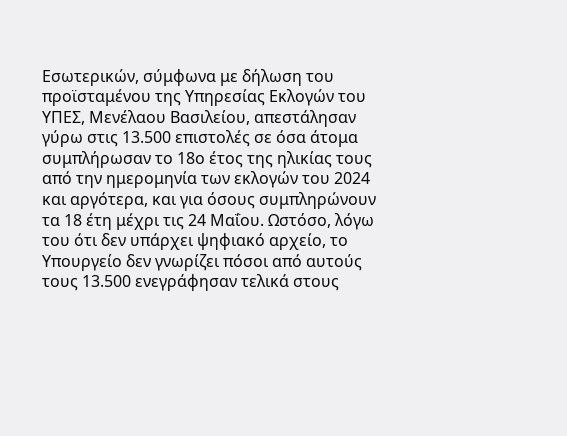Εσωτερικών, σύμφωνα με δήλωση του προϊσταμένου της Υπηρεσίας Εκλογών του ΥΠΕΣ, Μενέλαου Βασιλείου, απεστάλησαν γύρω στις 13.500 επιστολές σε όσα άτομα συμπλήρωσαν το 18ο έτος της ηλικίας τους από την ημερομηνία των εκλογών του 2024 και αργότερα, και για όσους συμπληρώνουν τα 18 έτη μέχρι τις 24 Μαΐου. Ωστόσο, λόγω του ότι δεν υπάρχει ψηφιακό αρχείο, το Υπουργείο δεν γνωρίζει πόσοι από αυτούς τους 13.500 ενεγράφησαν τελικά στους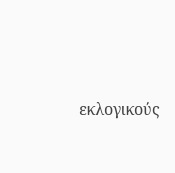εκλογικούς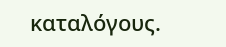καταλόγους.